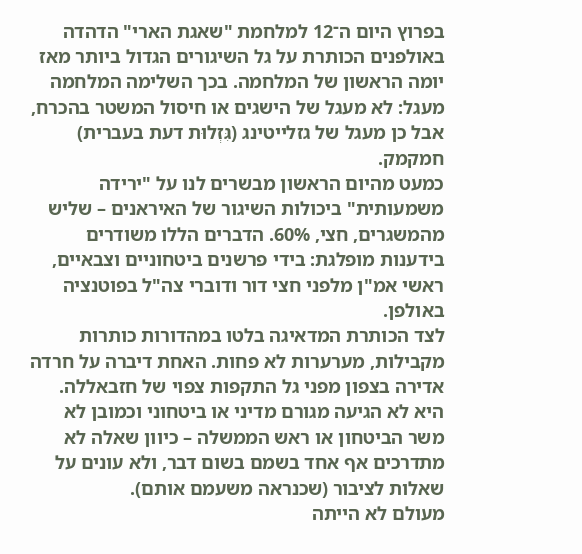בפרוץ היום ה־12 למלחמת "שאגת הארי" הדהדה באולפנים הכותרת על גל השיגורים הגדול ביותר מאז יומה הראשון של המלחמה. בכך השלימה המלחמה מעגל: לא מעגל של הישגים או חיסול המשטר בהכרח, אבל כן מעגל של גזלייטינג (גִּזְלוּת דעת בעברית) חמקמק.
כמעט מהיום הראשון מבשרים לנו על "ירידה משמעותית" ביכולות השיגור של האיראנים – שליש מהמשגרים, חצי, 60%. הדברים הללו משודרים בידענות מופלגת: בידי פרשנים ביטחוניים וצבאיים, ראשי אמ"ן מלפני חצי דור ודוברי צה"ל בפוטנציה באולפן.
לצד הכותרת המדאיגה בלטו במהדורות כותרות מקבילות, מערערות לא פחות. האחת דיברה על חרדה אדירה בצפון מפני גל התקפות צפוי של חזבאללה. היא לא הגיעה מגורם מדיני או ביטחוני וכמובן לא משר הביטחון או ראש הממשלה – כיוון שאלה לא מתדרכים אף אחד בשמם בשום דבר, ולא עונים על שאלות לציבור (שכנראה משעמם אותם).
מעולם לא הייתה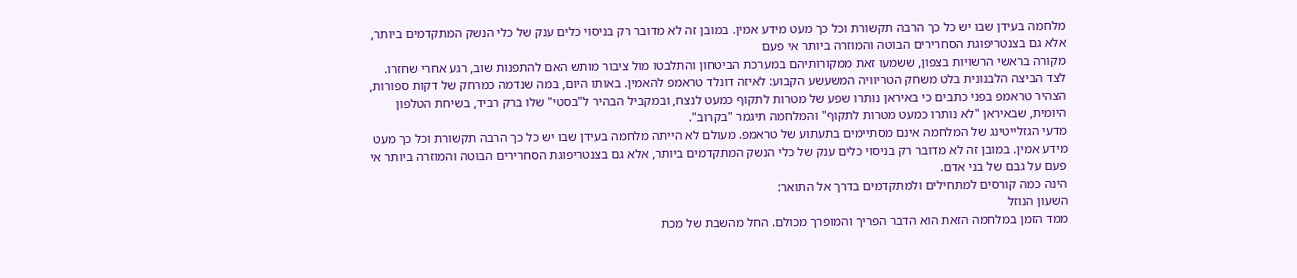מלחמה בעידן שבו יש כל כך הרבה תקשורת וכל כך מעט מידע אמין. במובן זה לא מדובר רק בניסוי כלים ענק של כלי הנשק המתקדמים ביותר, אלא גם בצנטריפוגת הסחרירים הבוטה והמוזרה ביותר אי פעם
מקורה בראשי הרשויות בצפון, ששמעו זאת ממקורותיהם במערכת הביטחון והתלבטו מול ציבור מותש האם להתפנות שוב, רגע אחרי שחזרו.
לצד הביצה הלבנונית בלט משחק הטריוויה המשעשע הקבוע: לאיזה דונלד טראמפ להאמין. באותו היום, במה שנדמה כמרחק של דקות ספורות, הצהיר טראמפ בפני כתבים כי באיראן נותרו שפע של מטרות לתקוף כמעט לנצח, ובמקביל הבהיר ל"בסטי" שלו ברק רביד, בשיחת הטלפון היומית, שבאיראן "לא נותרו כמעט מטרות לתקוף" והמלחמה תיגמר "בקרוב".
מדעי הגזלייטינג של המלחמה אינם מסתיימים בתעתוע של טראמפ. מעולם לא הייתה מלחמה בעידן שבו יש כל כך הרבה תקשורת וכל כך מעט מידע אמין. במובן זה לא מדובר רק בניסוי כלים ענק של כלי הנשק המתקדמים ביותר, אלא גם בצנטריפוגת הסחרירים הבוטה והמוזרה ביותר אי פעם על גבם של בני אדם.
הינה כמה קורסים למתחילים ולמתקדמים בדרך אל התואר:
השעון הנוזל
ממד הזמן במלחמה הזאת הוא הדבר הפריך והמופרך מכולם. החל מהשבת של מכת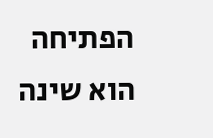הפתיחה הוא שינה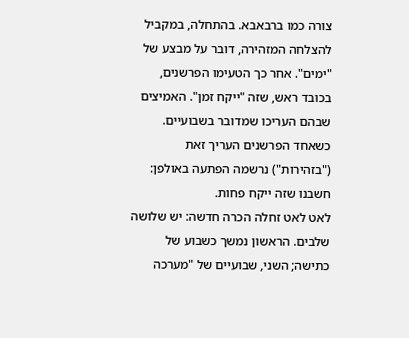צורה כמו ברבאבא. בהתחלה, במקביל להצלחה המזהירה, דובר על מבצע של "ימים". אחר כך הטעימו הפרשנים, בכובד ראש, שזה "ייקח זמן". האמיצים שבהם העריכו שמדובר בשבועיים. כשאחד הפרשנים העריך זאת ("בזהירות") נרשמה הפתעה באולפן: חשבנו שזה ייקח פחות.
לאט לאט זחלה הכרה חדשה: יש שלושה שלבים. הראשון נמשך כשבוע של כתישה; השני, שבועיים של "מערכה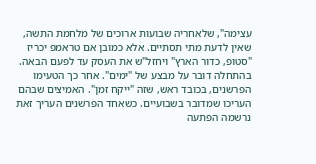עצימה", שלאחריה שבועות ארוכים של מלחמת התשה, שאין לדעת מתי תסתיים. אלא כמובן אם טראמפ יכריז "סטופ, כדור הארץ" ויחזל"ש את העסק עד לפעם הבאה.
בהתחלה דובר על מבצע של "ימים". אחר כך הטעימו הפרשנים, בכובד ראש, שזה "ייקח זמן". האמיצים שבהם העריכו שמדובר בשבועיים. כשאחד הפרשנים העריך זאת נרשמה הפתעה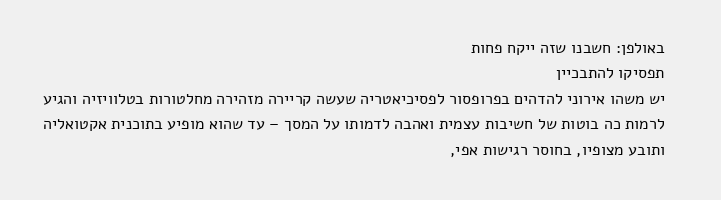באולפן: חשבנו שזה ייקח פחות
תפסיקו להתבכיין
יש משהו אירוני להדהים בפרופסור לפסיכיאטריה שעשה קריירה מזהירה מחלטורות בטלוויזיה והגיע לרמות כה בוטות של חשיבות עצמית ואהבה לדמותו על המסך – עד שהוא מופיע בתוכנית אקטואליה ותובע מצופיו, בחוסר רגישות אפי,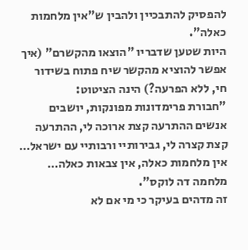להפסיק להתבכיין ולהבין ש"אין מלחמות כאלה".
היות שטען שדבריו "הוצאו מהקשרם" (איך אפשר להוציא מהקשר שיח פתוח בשידור חי, ללא הפרעה?) הינה הציטוט:
"חבורת פרימדונות מפונקות, יושבים אנשים ההתרעה קצת ארוכה לי, ההתרעה קצת קצרה לי, גבירותיי ורבותיי עם ישראל… אין מלחמות כאלה, אין צבאות כאלה… מלחמה דה לוקס".
זה מדהים בעיקר כי מי אם לא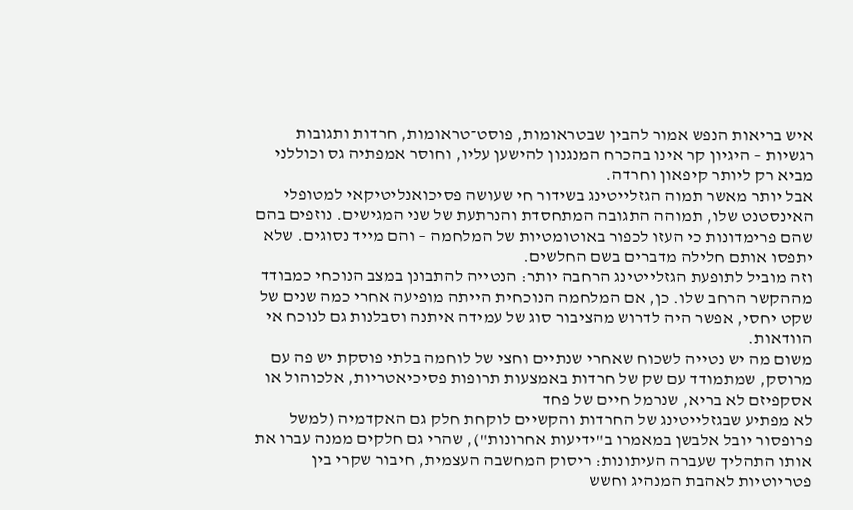איש בריאות הנפש אמור להבין שבטראומות, פוסט־טראומות, חרדות ותגובות רגשיות – היגיון קר אינו בהכרח המנגנון להישען עליו, וחוסר אמפתיה גס וכוללני מביא רק ליותר קיפאון וחרדה.
אבל יותר מאשר תמוה הגזלייטינג בשידור חי שעושה פסיכואנליטיקאי למטופלי האינסטנט שלו, תמוהה התגובה המתחסדת והנרתעת של שני המגישים. נוזפים בהם שהם פרימדונות כי העזו לכפור באוטומטיות של המלחמה – והם מייד נסוגים. שלא יתפסו אותם חלילה מדברים בשם החלשים.
וזה מוביל לתופעת הגזלייטינג הרחבה יותר: הנטייה להתבונן במצב הנוכחי כמבודד מההקשר הרחב שלו. כן, אם המלחמה הנוכחית הייתה מופיעה אחרי כמה שנים של שקט יחסי, אפשר היה לדרוש מהציבור סוג של עמידה איתנה וסבלנות גם לנוכח אי הוודאות.
משום מה יש נטייה לשכוח שאחרי שנתיים וחצי של לוחמה בלתי פוסקת יש פה עם מרוסק, שמתמודד עם שק של חרדות באמצעות תרופות פסיכיאטריות, אלכוהול או אסקפיזם לא בריא, שנרמל חיים של פחד
לא מפתיע שבגזלייטינג של החרדות והקשיים לוקחת חלק גם האקדמיה (למשל פרופסור יובל אלבשן במאמרו ב"ידיעות אחרונות"), שהרי גם חלקים ממנה עברו את אותו התהליך שעברה העיתונות: ריסוק המחשבה העצמית, חיבור שקרי בין פטריוטיות לאהבת המנהיג וחשש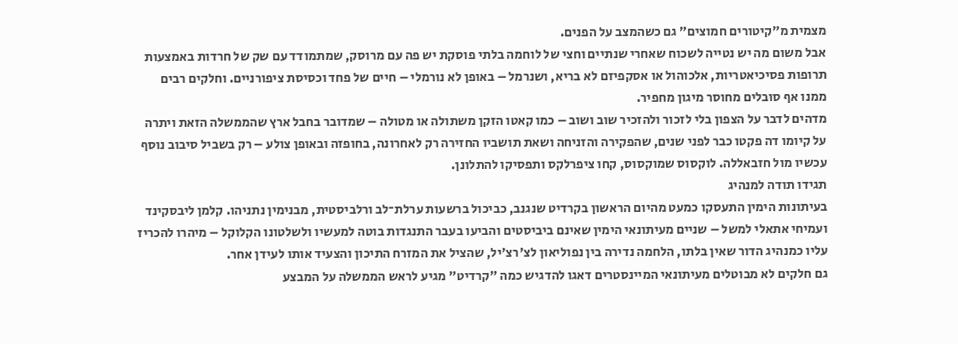מצמית מ"קיטורים חמוצים" גם כשהמצב על הפנים.
אבל משום מה יש נטייה לשכוח שאחרי שנתיים וחצי של לוחמה בלתי פוסקת יש פה עם מרוסק, שמתמודד עם שק של חרדות באמצעות תרופות פסיכיאטריות, אלכוהול או אסקפיזם לא בריא, ושנרמל – באופן לא נורמלי – חיים של פחד וכסיסת ציפורניים. וחלקים רבים ממנו אף סובלים מחוסר מיגון מחפיר.
מדהים לדבר על הצפון בלי לזכור ולהזכיר שוב ושוב – כמו קאטו הזקן משתולה או מטולה – שמדובר בחבל ארץ שהממשלה הזאת ויתרה על קיומו דה פקטו כבר לפני שנים, שהפקירה והזניחה ושאת תושביו החזירה רק לאחרונה, בחופזה ובאופן צולע – רק בשביל סיבוב נוסף עכשיו מול חזבאללה. לוקסוס שמוקסוס, קחו ציפרלקס ותפסיקו להתלונן.
תגידו תודה למנהיג
בעיתונות הימין התעסקו כמעט מהיום הראשון בקרדיט שנגנב, כביכול ברשעות ערלת־לב ורלביסטית, מבנימין נתניהו. קלמן ליבסקינד ועמיחי אתאלי למשל – שניים מעיתונאי הימין שאינם ביביסטים והביעו בעבר התנגדות בוטה למעשיו ולשלטונו הקלוקל – מיהרו להכריז עליו כמנהיג הדור שאין בלתו, הלחמה נדירה בין נפוליאון לצ'רצ'יל, שהציל את המזרח התיכון והצעיד אותו לעידן אחר.
גם חלקים לא מבוטלים מעיתונאי המיינסטרים דאגו להדגיש כמה "קרדיט" מגיע לראש הממשלה על המבצע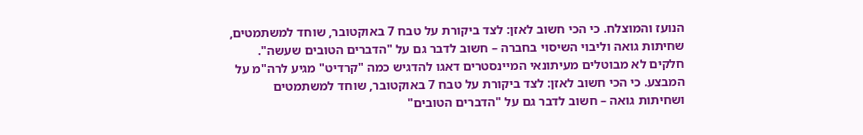הנועז והמוצלח. כי הכי חשוב לאזן: לצד ביקורת על טבח 7 באוקטובר, שוחד למשתמטים, שחיתות גואה וליבוי השיסוי בחברה – חשוב לדבר גם על "הדברים הטובים שעשה".
חלקים לא מבוטלים מעיתונאי המיינסטרים דאגו להדגיש כמה "קרדיט" מגיע לרה"מ על המבצע. כי הכי חשוב לאזן: לצד ביקורת על טבח 7 באוקטובר, שוחד למשתמטים ושחיתות גואה – חשוב לדבר גם על "הדברים הטובים"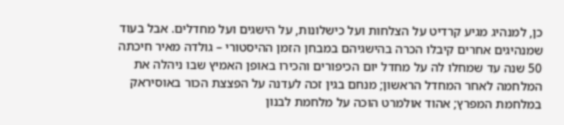כן, למנהיג מגיע קרדיט על הצלחות ועל כישלונות, על הישגים ועל מחדלים. אבל בעוד שמנהיגים אחרים קיבלו הכרה בהישגיהם במבחן הזמן ההיסטורי – גולדה מאיר חיכתה 50 שנה עד שמחלו לה על מחדל יום הכיפורים והכירו באופן האמיץ שבו ניהלה את המלחמה לאחר המחדל הראשון; מנחם בגין זכה לעדנה על הפצצת הכור באוסיראק במלחמת המפרץ; אהוד אולמרט הוכה על מלחמת לבנון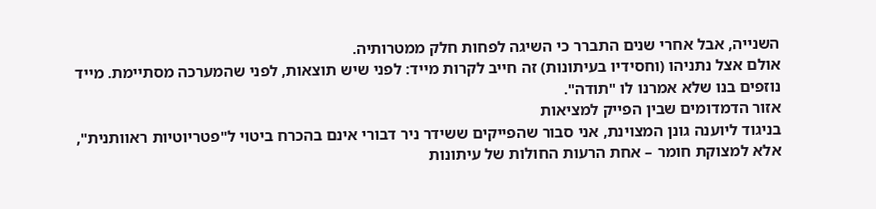השנייה, אבל אחרי שנים התברר כי השיגה לפחות חלק ממטרותיה.
אולם אצל נתניהו (וחסידיו בעיתונות) זה חייב לקרות מייד: לפני שיש תוצאות, לפני שהמערכה מסתיימת. מייד נוזפים בנו שלא אמרנו לו "תודה".
אזור הדמדומים שבין הפייק למציאות
בניגוד ליוענה גונן המצוינת, אני סבור שהפייקים ששידר ניר דבורי אינם בהכרח ביטוי ל"פטריוטיות ראוותנית", אלא למצוקת חומר – אחת הרעות החולות של עיתונות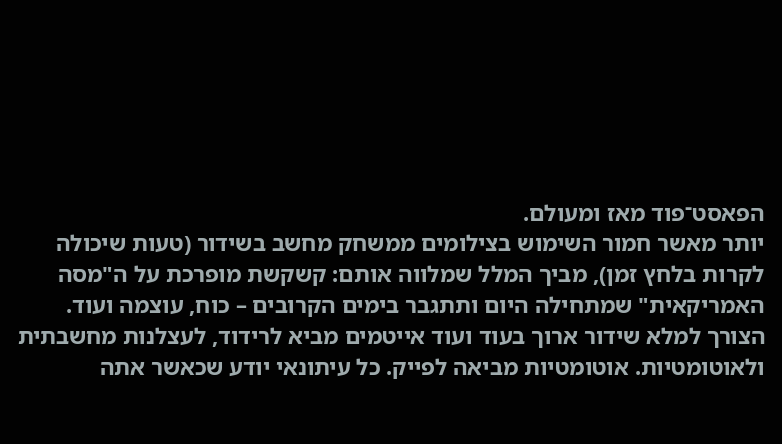הפאסט־פוד מאז ומעולם.
יותר מאשר חמור השימוש בצילומים ממשחק מחשב בשידור (טעות שיכולה לקרות בלחץ זמן), מביך המלל שמלווה אותם: קשקשת מופרכת על ה"מסה האמריקאית" שמתחילה היום ותתגבר בימים הקרובים – כוח, עוצמה ועוד.
הצורך למלא שידור ארוך בעוד ועוד אייטמים מביא לרידוד, לעצלנות מחשבתית ולאוטומטיות. אוטומטיות מביאה לפייק. כל עיתונאי יודע שכאשר אתה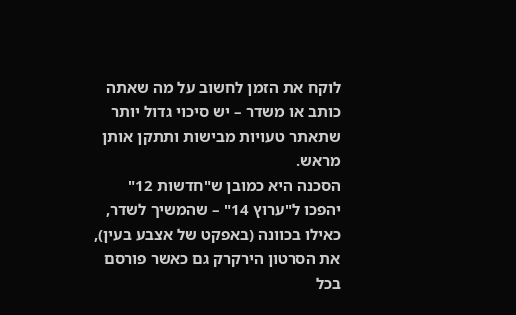לוקח את הזמן לחשוב על מה שאתה כותב או משדר – יש סיכוי גדול יותר שתאתר טעויות מבישות ותתקן אותן מראש.
הסכנה היא כמובן ש"חדשות 12" יהפכו ל"ערוץ 14" – שהמשיך לשדר, כאילו בכוונה (באפקט של אצבע בעין), את הסרטון הירקרק גם כאשר פורסם בכל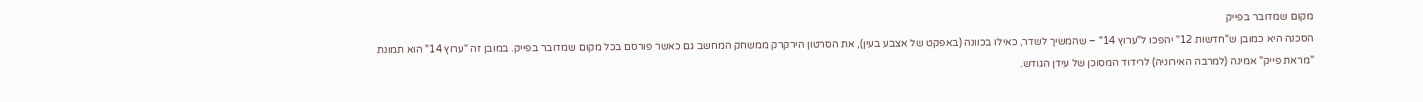מקום שמדובר בפייק
הסכנה היא כמובן ש"חדשות 12" יהפכו ל"ערוץ 14" – שהמשיך לשדר, כאילו בכוונה (באפקט של אצבע בעין), את הסרטון הירקרק ממשחק המחשב גם כאשר פורסם בכל מקום שמדובר בפייק. במובן זה "ערוץ 14" הוא תמונת "מראת פייק" אמינה (למרבה האירוניה) לרידוד המסוכן של עידן הגודש.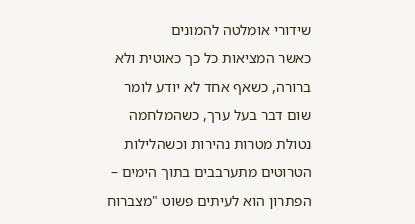שידורי אומלטה להמונים
כאשר המציאות כל כך כאוטית ולא ברורה, כשאף אחד לא יודע לומר שום דבר בעל ערך, כשהמלחמה נטולת מטרות נהירות וכשהלילות הטרוטים מתערבבים בתוך הימים – הפתרון הוא לעיתים פשוט "מצברוח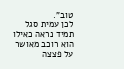טוב".
לכן עמית סגל תמיד נראה כאילו הוא רוכב מאושר על פצצה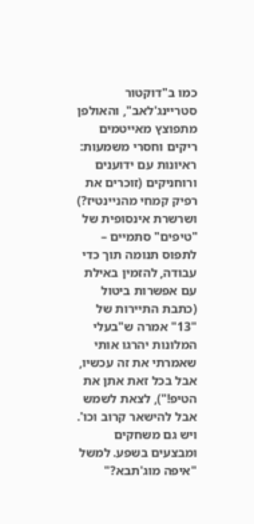כמו ב"דוקטור סטריינג'לאב", והאולפן מתפוצץ מאייטמים ריקים וחסרי משמעות: ראיונות עם ידוענים ורוחניקים (זוכרים את רפיק קמחי מהניינטיז?) ושרשרת אינסופית של "טיפים" סתמיים – לתפוס תנומה תוך כדי עבודה, להזמין באילת עם אפשרות ביטול (כתבת התיירות של "13" אמרה ש"בעלי המלונות יהרגו אותי שאמרתי את זה עכשיו, אבל בכל זאת אתן את הטיפ!"), לצאת לשמש אבל להישאר קרוב וכו'.
ויש גם משחקים ומבצעים בשפע. למשל "איפה מוג'תבא?"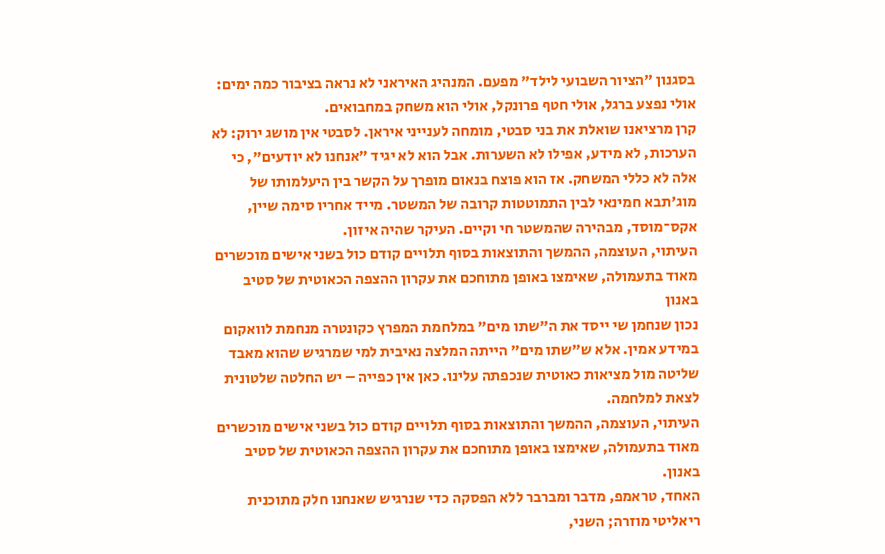בסגנון "הציור השבועי לילד" מפעם. המנהיג האיראני לא נראה בציבור כמה ימים: אולי נפצע ברגל, אולי חטף פרונקל, אולי הוא משחק במחבואים.
קרן מרציאנו שואלת את בני סבטי, מומחה לענייני איראן. לסבטי אין מושג ירוק: לא הערכות, לא מידע, אפילו לא השערות. אבל הוא לא יגיד "אנחנו לא יודעים", כי אלה לא כללי המשחק. אז הוא פוצח בנאום מופרך על הקשר בין היעלמותו של מוג'תבא חמינאי לבין התמוטטות קרובה של המשטר. מייד אחריו סימה שיין, אקס־מוסד, מבהירה שהמשטר חי וקיים. העיקר שהיה איזון.
העיתוי, העוצמה, ההמשך והתוצאות בסוף תלויים קודם כול בשני אישים מוכשרים מאוד בתעמולה, שאימצו באופן מתוחכם את עקרון ההצפה הכאוטית של סטיב באנון
נכון שנחמן שי ייסד את ה"שתו מים" במלחמת המפרץ כקונטרה מנחמת לוואקום במידע אמין. אלא ש"שתו מים" הייתה המלצה נאיבית למי שמרגיש שהוא מאבד שליטה מול מציאות כאוטית שנכפתה עלינו. כאן אין כפייה – יש החלטה שלטונית לצאת למלחמה.
העיתוי, העוצמה, ההמשך והתוצאות בסוף תלויים קודם כול בשני אישים מוכשרים מאוד בתעמולה, שאימצו באופן מתוחכם את עקרון ההצפה הכאוטית של סטיב באנון.
האחד, טראמפ, מדבר ומברבר ללא הפסקה כדי שנרגיש שאנחנו חלק מתוכנית ריאליטי מוזרה; השני,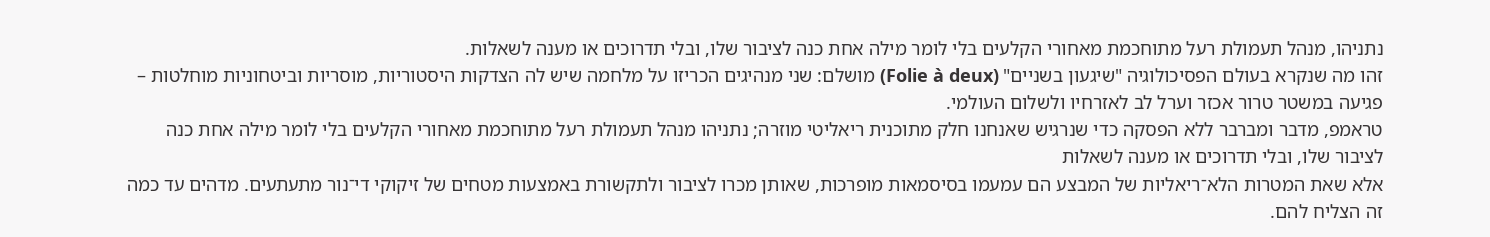נתניהו, מנהל תעמולת רעל מתוחכמת מאחורי הקלעים בלי לומר מילה אחת כנה לציבור שלו, ובלי תדרוכים או מענה לשאלות.
זהו מה שנקרא בעולם הפסיכולוגיה "שיגעון בשניים" (Folie à deux) מושלם: שני מנהיגים הכריזו על מלחמה שיש לה הצדקות היסטוריות, מוסריות וביטחוניות מוחלטות – פגיעה במשטר טרור אכזר וערל לב לאזרחיו ולשלום העולמי.
טראמפ, מדבר ומברבר ללא הפסקה כדי שנרגיש שאנחנו חלק מתוכנית ריאליטי מוזרה; נתניהו מנהל תעמולת רעל מתוחכמת מאחורי הקלעים בלי לומר מילה אחת כנה לציבור שלו, ובלי תדרוכים או מענה לשאלות
אלא שאת המטרות הלא־ריאליות של המבצע הם עמעמו בסיסמאות מופרכות, שאותן מכרו לציבור ולתקשורת באמצעות מטחים של זיקוקי די־נור מתעתעים. מדהים עד כמה זה הצליח להם.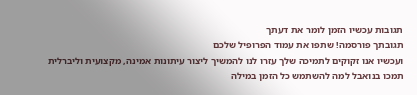תגובות עכשיו הזמן לומר את דעתך
תגובתך פורסמה! שתפו את עמוד הפרופיל שלכם
ועכשיו אנו זקוקים לתמיכה שלך עזרו לנו להמשיך ליצור עיתונות אמינה, מקצועית וליברלית
תמכו בנואבל למה להשתמש כל הזמן במילה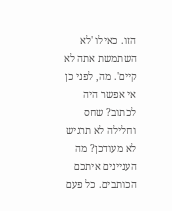הזו. כאילו 'לא השתמשת אתה לא קיים'. מה, לפני כן אי אפשר היה לכתוב? שחס וחלילה לא תרגיש לא מעודכן? מה העניינים איתכם הכותבים. כל פעם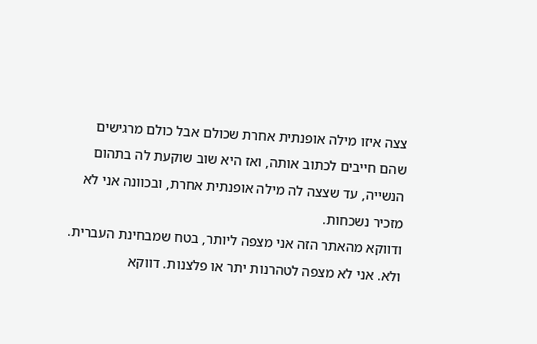צצה איזו מילה אופנתית אחרת שכולם אבל כולם מרגישים שהם חייבים לכתוב אותה, ואז היא שוב שוקעת לה בתהום הנשייה, עד שצצה לה מילה אופנתית אחרת, ובכוונה אני לא מזכיר נשכחות.
ודווקא מהאתר הזה אני מצפה ליותר, בטח שמבחינת העברית.
ולא. אני לא מצפה לטהרנות יתר או פלצנות. דווקא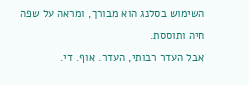השימוש בסלנג הוא מבורך, ומראה על שפה חיה ותוססת.
אבל העדר רבותי, העדר. אוף. די.